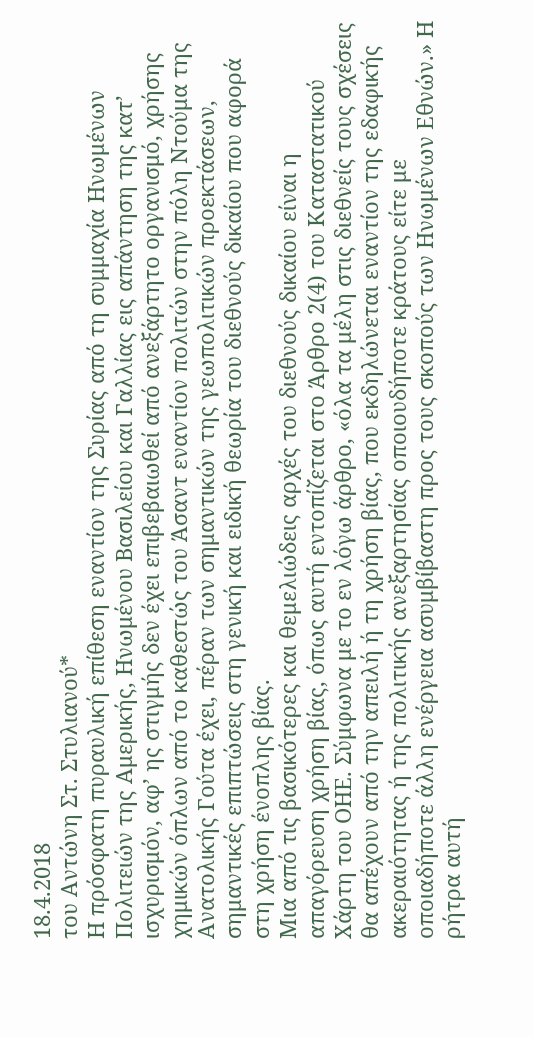18.4.2018
του Αντώνη Στ. Στυλιανού*
Η πρόσφατη πυραυλική επίθεση εναντίον της Συρίας από τη συμμαχία Ηνωμένων Πολιτειών της Αμερικής, Ηνωμένου Βασιλείου και Γαλλίας εις απάντηση της κατ’ ισχυρισμόν, αφ’ ης στιγμής δεν έχει επιβεβαιωθεί από ανεξάρτητο οργανισμό, χρήσης χημικών όπλων από το καθεστώς του Άσαντ εναντίον πολιτών στην πόλη Ντούμα της Ανατολικής Γούτα έχει, πέραν των σημαντικών της γεωπολιτικών προεκτάσεων, σημαντικές επιπτώσεις στη γενική και ειδική θεωρία του διεθνούς δικαίου που αφορά στη χρήση ένοπλης βίας.
Μια από τις βασικότερες και θεμελιώδεις αρχές του διεθνούς δικαίου είναι η απαγόρευση χρήση βίας, όπως αυτή εντοπίζεται στο Άρθρο 2(4) του Καταστατικού Χάρτη του ΟΗΕ. Σύμφωνα με το εν λόγω άρθρο, «όλα τα μέλη στις διεθνείς τους σχέσεις θα απέχουν από την απειλή ή τη χρήση βίας, που εκδηλώνεται εναντίον της εδαφικής ακεραιότητας ή της πολιτικής ανεξαρτησίας οποιουδήποτε κράτους είτε με οποιαδήποτε άλλη ενέργεια ασυμβίβαστη προς τους σκοπούς των Ηνωμένων Εθνών.» Η ρήτρα αυτή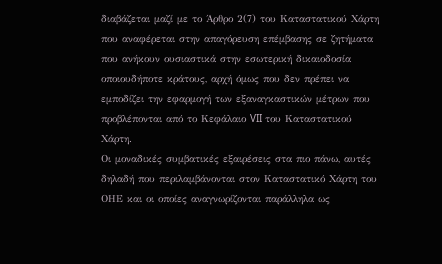διαβάζεται μαζί με το Άρθρο 2(7) του Καταστατικού Χάρτη που αναφέρεται στην απαγόρευση επέμβασης σε ζητήματα που ανήκουν ουσιαστικά στην εσωτερική δικαιοδοσία οποιουδήποτε κράτους, αρχή όμως που δεν πρέπει να εμποδίζει την εφαρμογή των εξαναγκαστικών μέτρων που προβλέπονται από το Κεφάλαιο VII του Καταστατικού Χάρτη.
Οι μοναδικές συμβατικές εξαιρέσεις στα πιο πάνω, αυτές δηλαδή που περιλαμβάνονται στον Καταστατικό Χάρτη του ΟΗΕ και οι οποίες αναγνωρίζονται παράλληλα ως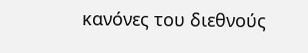κανόνες του διεθνούς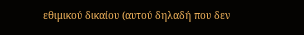εθιμικού δικαίου (αυτού δηλαδή που δεν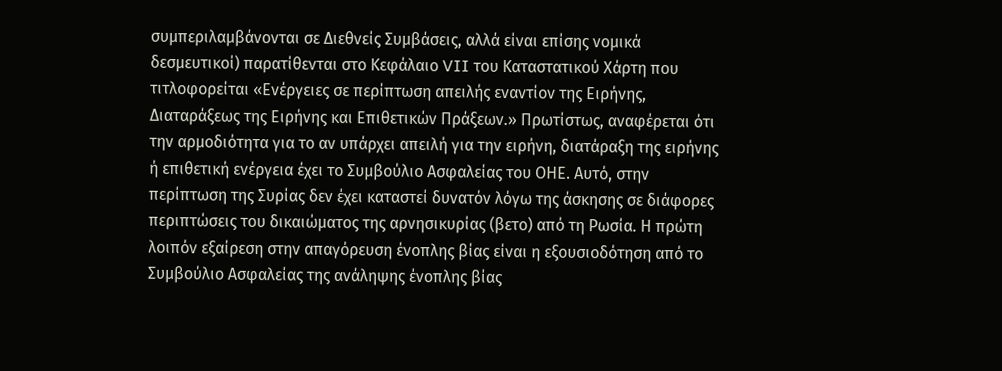συμπεριλαμβάνονται σε Διεθνείς Συμβάσεις, αλλά είναι επίσης νομικά δεσμευτικοί) παρατίθενται στο Κεφάλαιο VII του Καταστατικού Χάρτη που τιτλοφορείται «Ενέργειες σε περίπτωση απειλής εναντίον της Ειρήνης, Διαταράξεως της Ειρήνης και Επιθετικών Πράξεων.» Πρωτίστως, αναφέρεται ότι την αρμοδιότητα για το αν υπάρχει απειλή για την ειρήνη, διατάραξη της ειρήνης ή επιθετική ενέργεια έχει το Συμβούλιο Ασφαλείας του ΟΗΕ. Αυτό, στην περίπτωση της Συρίας δεν έχει καταστεί δυνατόν λόγω της άσκησης σε διάφορες περιπτώσεις του δικαιώματος της αρνησικυρίας (βετο) από τη Ρωσία. Η πρώτη λοιπόν εξαίρεση στην απαγόρευση ένοπλης βίας είναι η εξουσιοδότηση από το Συμβούλιο Ασφαλείας της ανάληψης ένοπλης βίας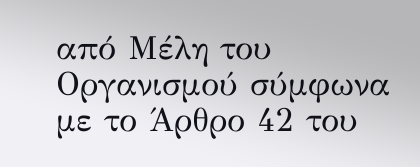από Μέλη του Οργανισμού σύμφωνα με το Άρθρο 42 του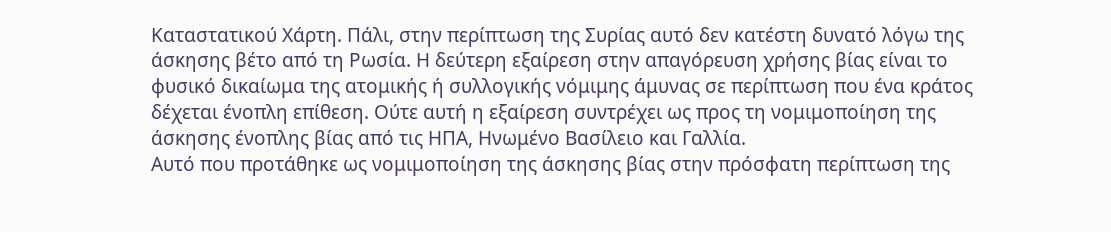Καταστατικού Χάρτη. Πάλι, στην περίπτωση της Συρίας αυτό δεν κατέστη δυνατό λόγω της άσκησης βέτο από τη Ρωσία. Η δεύτερη εξαίρεση στην απαγόρευση χρήσης βίας είναι το φυσικό δικαίωμα της ατομικής ή συλλογικής νόμιμης άμυνας σε περίπτωση που ένα κράτος δέχεται ένοπλη επίθεση. Ούτε αυτή η εξαίρεση συντρέχει ως προς τη νομιμοποίηση της άσκησης ένοπλης βίας από τις ΗΠΑ, Ηνωμένο Βασίλειο και Γαλλία.
Αυτό που προτάθηκε ως νομιμοποίηση της άσκησης βίας στην πρόσφατη περίπτωση της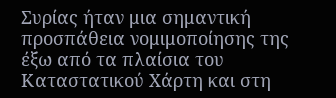Συρίας ήταν μια σημαντική προσπάθεια νομιμοποίησης της έξω από τα πλαίσια του Καταστατικού Χάρτη και στη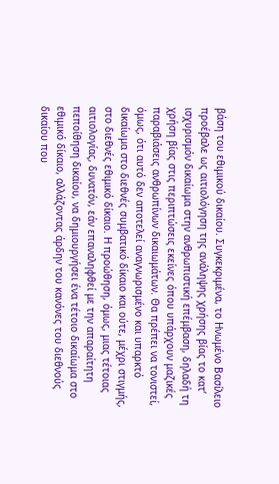βάση του εθιμικού δικαίου. Συγκεκριμένα, το Ηνωμένο Βασίλειο προέβαλε ως αιτιολόγηση της ανάληψης χρήσης βίας το κατ’ ισχυρισμόν δικαίωμα στην ανθρωπιστική επέμβαση, δηλαδή τη χρήση βίας στις περιπτώσεις εκείνες όπου υπάρχουν μαζικές παραβιάσεις ανθρωπίνων δικαιωμάτων. Θα πρέπει να τονιστεί, όμως, ότι αυτό δεν αποτελεί αναγνωρισμένο και υπαρκτό δικαίωμα στο διεθνές συμβατικό δίκαιο και ούτε, μέχρι στιγμής, στο διεθνές εθιμικό δίκαιο. Η προώθηση, όμως, μιας τέτοιας αιτιολογίας, δυνατόν, εάν επαναληφθεί με την απαραίτητη πεποίθηση δικαίου, να δημιουργήσει ένα τέτοιο δικαίωμα στο εθιμικό δίκαιο, αλλάζοντας άρδην του κανόνες του διεθνούς δικαίου που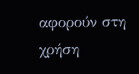αφορούν στη χρήση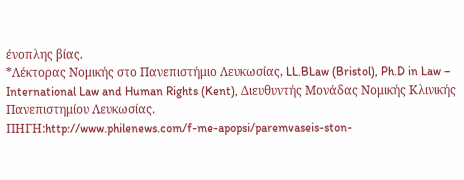ένοπλης βίας.
*Λέκτορας Νομικής στο Πανεπιστήμιο Λευκωσίας, LL.BLaw (Bristol), Ph.D in Law – International Law and Human Rights (Kent), Διευθυντής Μονάδας Νομικής Κλινικής Πανεπιστημίου Λευκωσίας.
ΠΗΓΗ:http://www.philenews.com/f-me-apopsi/paremvaseis-ston-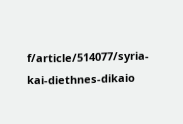f/article/514077/syria-kai-diethnes-dikaio